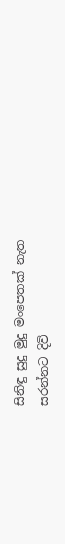සිනිඳු සුදු මුදු මංපෙතක් නැත
සරන්නට දිවි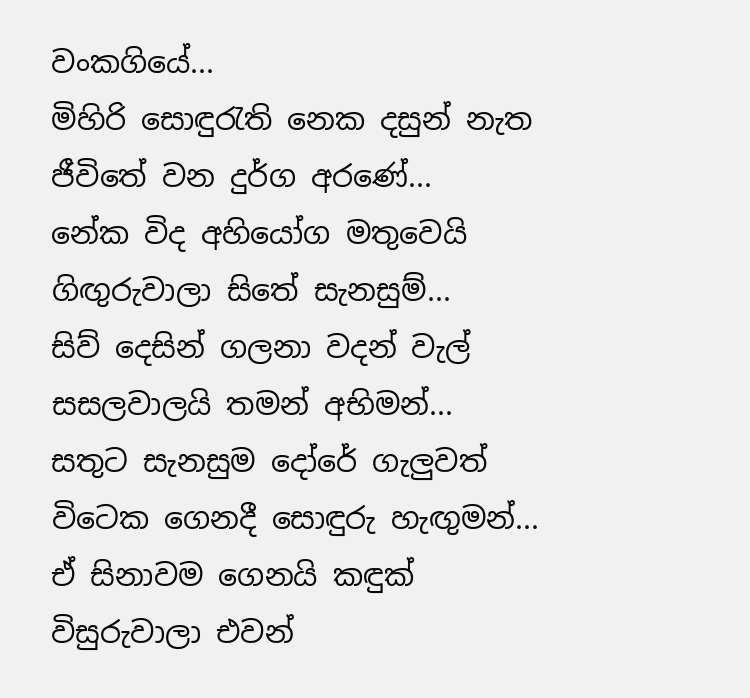වංකගියේ...
මිහිරි සොඳුරැති නෙක දසුන් නැත
ජීවිතේ වන දුර්ග අරණේ...
නේක විද අහියෝග මතුවෙයි
ගිඟුරුවාලා සිතේ සැනසුම්...
සිව් දෙසින් ගලනා වදන් වැල්
සසලවාලයි තමන් අභිමන්...
සතුට සැනසුම දෝරේ ගැලුවත්
විටෙක ගෙනදී සොඳුරු හැඟුමන්...
ඒ සිනාවම ගෙනයි කඳුක්
විසුරුවාලා එවන්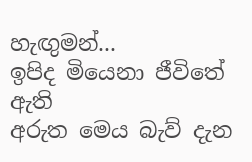හැඟුමන්...
ඉපිද මියෙනා ජීවිතේ ඇති
අරුත මෙය බැව් දැන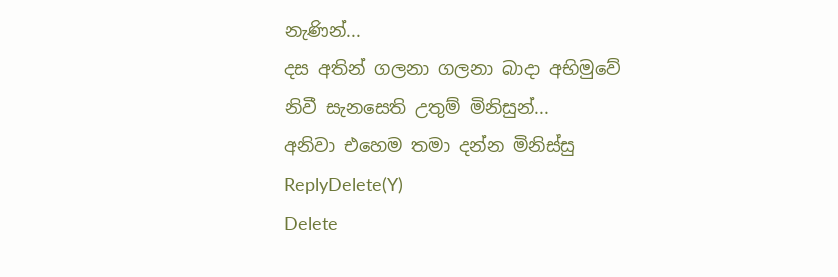නැණින්...
දස අතින් ගලනා ගලනා බාදා අභිමුවේ
නිවී සැනසෙති උතුම් මිනිසුන්...
අනිවා එහෙම තමා දන්න මිනිස්සු
ReplyDelete(Y)
Delete